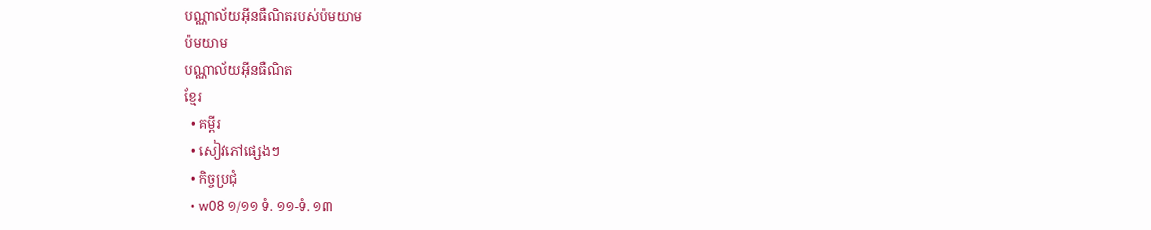បណ្ណាល័យអ៊ីនធឺណិតរបស់ប៉មយាម
ប៉មយាម
បណ្ណាល័យអ៊ីនធឺណិត
ខ្មែរ
  • គម្ពីរ
  • សៀវភៅផ្សេងៗ
  • កិច្ចប្រជុំ
  • w08 ១/១១ ទំ. ១១-ទំ. ១៣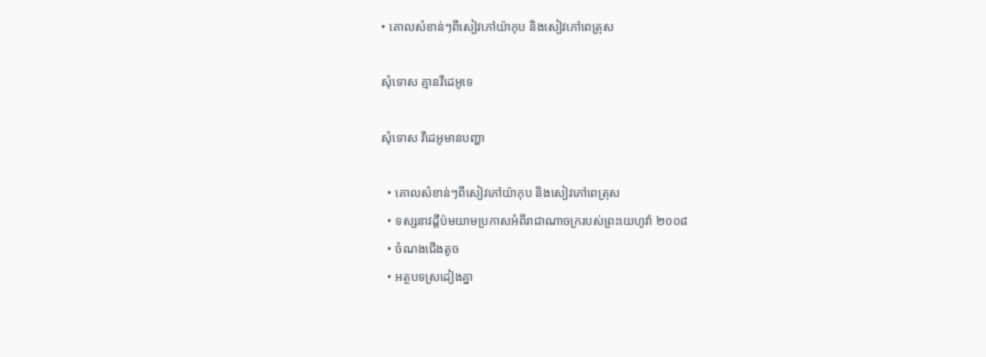• គោលសំខាន់ៗពីសៀវភៅយ៉ាកុប និងសៀវភៅពេត្រុស

សុំទោស គ្មានវីដេអូទេ

សុំទោស វីដេអូមានបញ្ហា

  • គោលសំខាន់ៗពីសៀវភៅយ៉ាកុប និងសៀវភៅពេត្រុស
  • ទស្សនាវដ្ដីប៉មយាមប្រកាសអំពីរាជាណាចក្ររបស់ព្រះយេហូវ៉ា ២០០៨
  • ចំណងជើងតូច
  • អត្ថបទស្រដៀងគ្នា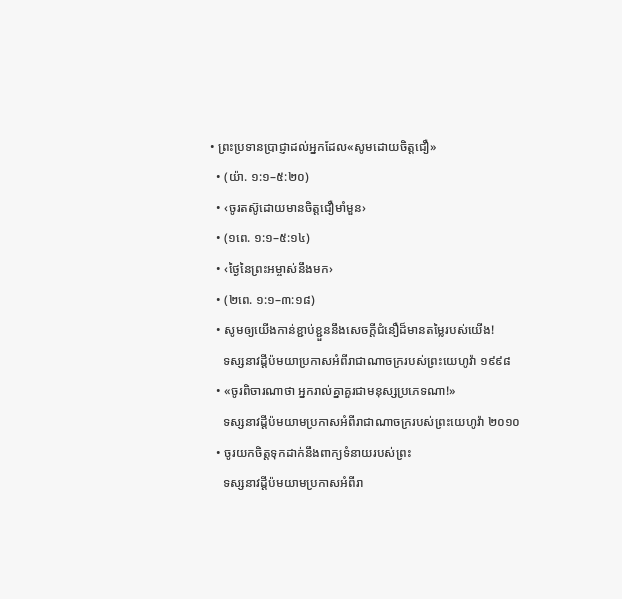• ព្រះប្រទានប្រាជ្ញាដល់អ្នកដែល«សូមដោយចិត្តជឿ»
  • (យ៉ា. ១:១–៥:២០)
  • ‹ចូរតស៊ូដោយមានចិត្តជឿមាំមួន›
  • (១ពេ. ១:១–៥:១៤)
  • ‹ថ្ងៃនៃព្រះអម្ចាស់នឹងមក›
  • (២ពេ. ១:១–៣:១៨)
  • សូមឲ្យយើងកាន់ខ្ជាប់ខ្ជួននឹងសេចក្ដីជំនឿដ៏មានតម្លៃរបស់យើង!
    ទស្សនាវដ្ដីប៉មយាប្រកាសអំពីរាជាណាចក្ររបស់ព្រះយេហូវ៉ា ១៩៩៨
  • «ចូរពិចារណាថា អ្នករាល់គ្នាគួរជាមនុស្សប្រភេទណា!»
    ទស្សនាវដ្ដីប៉មយាមប្រកាសអំពីរាជាណាចក្ររបស់ព្រះយេហូវ៉ា ២០១០
  • ចូរយកចិត្តទុកដាក់នឹងពាក្យទំនាយរបស់ព្រះ
    ទស្សនាវដ្ដីប៉មយាមប្រកាសអំពីរា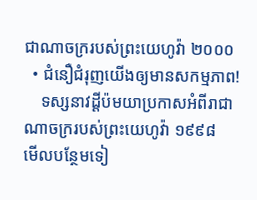ជាណាចក្ររបស់ព្រះយេហូវ៉ា ២០០០
  • ជំនឿជំរុញយើងឲ្យមានសកម្មភាព!
    ទស្សនាវដ្ដីប៉មយាប្រកាសអំពីរាជាណាចក្ររបស់ព្រះយេហូវ៉ា ១៩៩៨
មើលបន្ថែមទៀ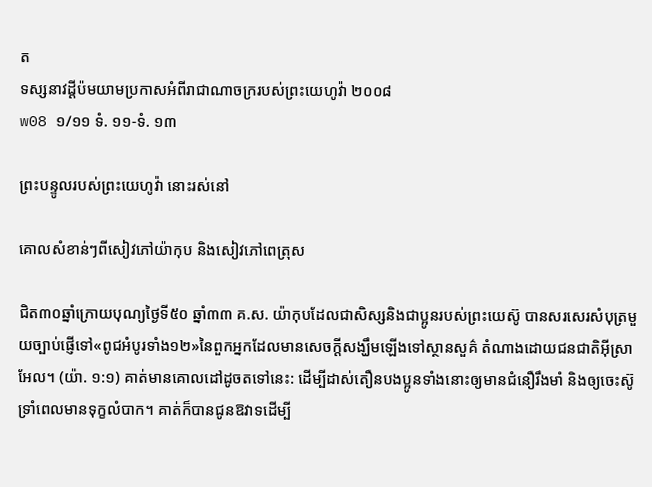ត
ទស្សនាវដ្ដីប៉មយាមប្រកាសអំពីរាជាណាចក្ររបស់ព្រះយេហូវ៉ា ២០០៨
w08 ១/១១ ទំ. ១១-ទំ. ១៣

ព្រះបន្ទូលរបស់ព្រះយេហូវ៉ា នោះរស់នៅ

គោលសំខាន់ៗពីសៀវភៅយ៉ាកុប និងសៀវភៅពេត្រុស

ជិត៣០ឆ្នាំក្រោយបុណ្យថ្ងៃទី៥០ ឆ្នាំ៣៣ គ.ស. យ៉ាកុបដែលជាសិស្សនិងជាប្អូនរបស់ព្រះយេស៊ូ បានសរសេរសំបុត្រមួយច្បាប់ផ្ញើទៅ«ពូជអំបូរទាំង១២»នៃពួកអ្នកដែលមានសេចក្ដីសង្ឃឹមឡើងទៅស្ថានសួគ៌ តំណាងដោយជនជាតិអ៊ីស្រាអែល។ (យ៉ា. ១:១) គាត់មានគោលដៅដូចតទៅនេះ: ដើម្បីដាស់តឿនបងប្អូនទាំងនោះឲ្យមានជំនឿរឹងមាំ និងឲ្យចេះស៊ូទ្រាំពេលមានទុក្ខលំបាក។ គាត់ក៏បានជូនឱវាទដើម្បី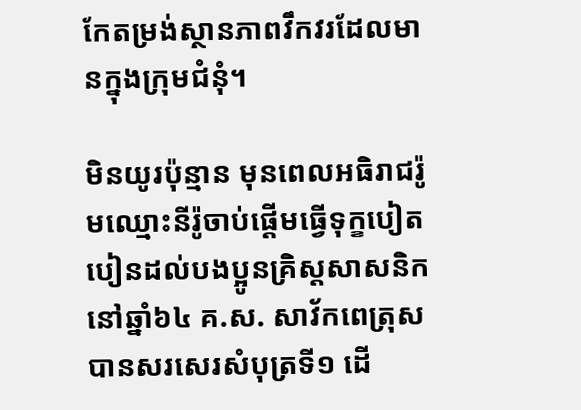កែតម្រង់ស្ថានភាពវឹកវរដែលមានក្នុងក្រុមជំនុំ។

មិនយូរប៉ុន្មាន មុនពេលអធិរាជរ៉ូមឈ្មោះនីរ៉ូចាប់ផ្ដើមធ្វើទុក្ខបៀតបៀនដល់បងប្អូនគ្រិស្តសាសនិកនៅឆ្នាំ៦៤ គ.ស. សាវ័កពេត្រុសបានសរសេរសំបុត្រទី១ ដើ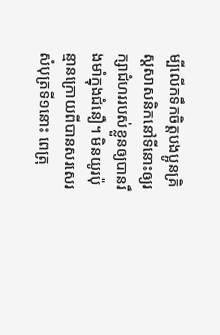ម្បីលើកទឹកចិត្តបងប្អូនគ្រិស្តសាសនិកនៅទីនោះឲ្យរក្សាជំហររបស់ខ្លួនឲ្យបានរឹងមាំក្នុងជំនឿ។ មិនយូរប៉ុន្មានក្រោយពីបានសរសេរសំបុត្រទី១នោះ ពេត្រុ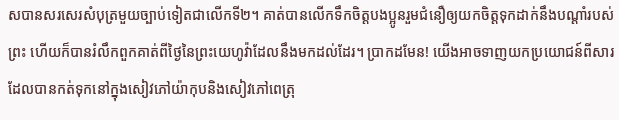សបានសរសេរសំបុត្រមួយច្បាប់ទៀតជាលើកទី២។ គាត់បានលើកទឹកចិត្តបងប្អូនរួមជំនឿឲ្យយកចិត្តទុកដាក់នឹងបណ្ដាំរបស់ព្រះ ហើយក៏បានរំលឹកពួកគាត់ពីថ្ងៃនៃព្រះយេហូវ៉ាដែលនឹងមកដល់ដែរ។ ប្រាកដមែន! យើងអាចទាញយកប្រយោជន៍ពីសារដែលបានកត់ទុកនៅក្នុងសៀវភៅយ៉ាកុបនិងសៀវភៅពេត្រុ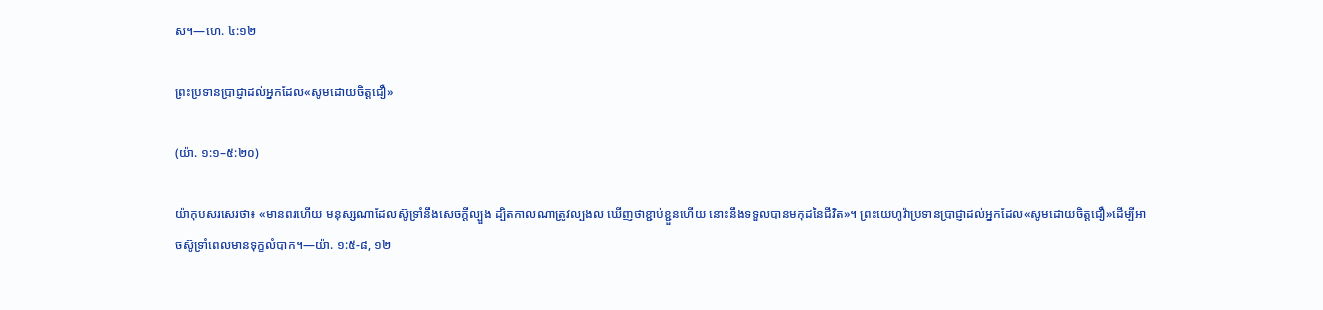ស។—ហេ. ៤:១២

ព្រះប្រទានប្រាជ្ញាដល់អ្នកដែល«សូមដោយចិត្តជឿ»

(យ៉ា. ១:១–៥:២០)

យ៉ាកុបសរសេរថា៖ «មានពរហើយ មនុស្សណាដែលស៊ូទ្រាំនឹងសេចក្ដីល្បួង ដ្បិតកាលណាត្រូវល្បងល ឃើញថាខ្ជាប់ខ្ជួនហើយ នោះនឹងទទួលបានមកុដនៃជីវិត»។ ព្រះយេហូវ៉ាប្រទានប្រាជ្ញាដល់អ្នកដែល«សូមដោយចិត្តជឿ»ដើម្បីអាចស៊ូទ្រាំពេលមានទុក្ខលំបាក។—យ៉ា. ១:៥-៨, ១២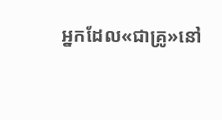អ្នកដែល«ជាគ្រូ»នៅ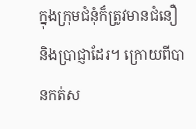ក្នុងក្រុមជំនុំក៏ត្រូវមានជំនឿនិងប្រាជ្ញាដែរ។ ក្រោយពីបានកត់ស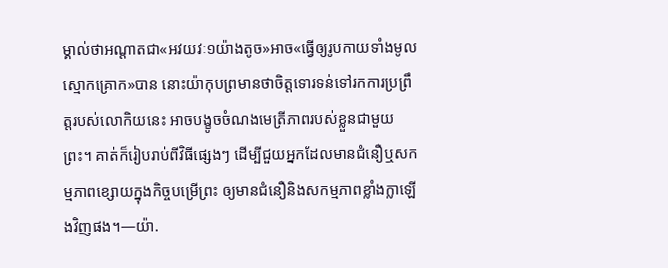ម្គាល់ថាអណ្ដាតជា«អវយវៈ១យ៉ាងតូច»អាច«ធ្វើឲ្យរូបកាយទាំងមូលស្មោកគ្រោក»បាន នោះយ៉ាកុបព្រមានថាចិត្តទោរទន់ទៅរកការប្រព្រឹត្តរបស់លោកិយនេះ អាចបង្ខូចចំណងមេត្រីភាពរបស់ខ្លួនជាមួយព្រះ។ គាត់ក៏រៀបរាប់ពីវិធីផ្សេងៗ ដើម្បីជួយអ្នកដែលមានជំនឿឬសកម្មភាពខ្សោយក្នុងកិច្ចបម្រើព្រះ ឲ្យមានជំនឿនិងសកម្មភាពខ្លាំងក្លាឡើងវិញផង។—យ៉ា.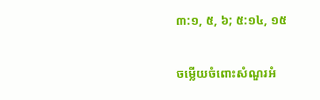៣:១, ៥, ៦; ៥:១៤, ១៥

ចម្លើយចំពោះសំណួរអំ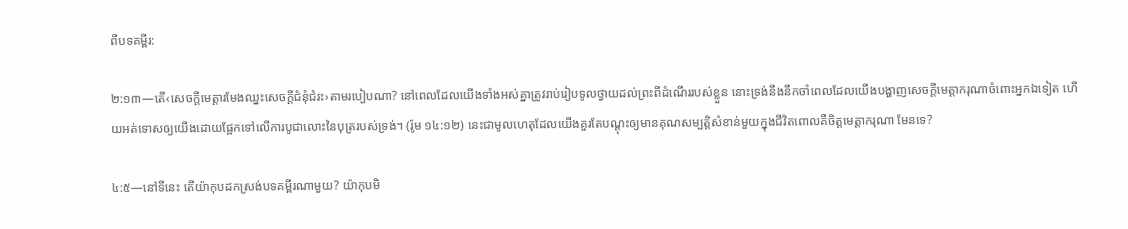ពីបទគម្ពីរ:

២:១៣—តើ‹សេចក្ដីមេត្ដារមែងឈ្នះសេចក្ដីជំនុំជំរះ›តាមរបៀបណា? នៅពេលដែលយើងទាំងអស់គ្នាត្រូវរាប់រៀបទូលថ្វាយដល់ព្រះពីដំណើររបស់ខ្លួន នោះទ្រង់នឹងនឹកចាំពេលដែលយើងបង្ហាញសេចក្ដីមេត្ដាករុណាចំពោះអ្នកឯទៀត ហើយអត់ទោសឲ្យយើងដោយផ្អែកទៅលើការបូជាលោះនៃបុត្ររបស់ទ្រង់។ (រ៉ូម ១៤:១២) នេះជាមូលហេតុដែលយើងគួរតែបណ្ដុះឲ្យមានគុណសម្បត្ដិសំខាន់មួយក្នុងជីវិតពោលគឺចិត្តមេត្ដាករុណា មែនទេ?

៤:៥—នៅទីនេះ តើយ៉ាកុបដកស្រង់បទគម្ពីរណាមួយ? យ៉ាកុបមិ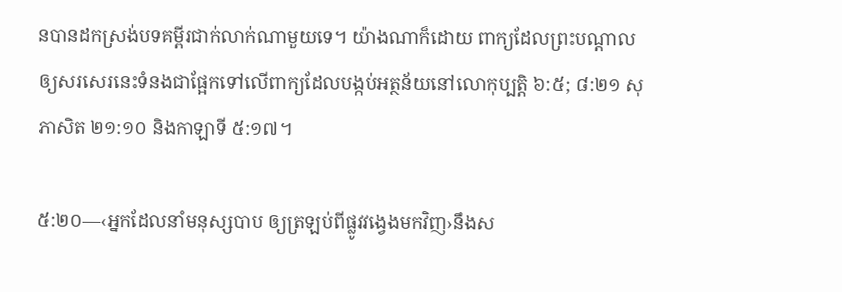នបានដកស្រង់បទគម្ពីរជាក់លាក់ណាមួយទេ។ យ៉ាងណាក៏ដោយ ពាក្យដែលព្រះបណ្ដាលឲ្យសរសេរនេះទំនងជាផ្អែកទៅលើពាក្យដែលបង្កប់អត្ថន័យនៅលោកុប្បត្តិ ៦:៥; ៨:២១ សុភាសិត ២១:១០ និងកាឡាទី ៥:១៧។

៥:២០—‹អ្នកដែលនាំមនុស្សបាប ឲ្យត្រឡប់ពីផ្លូវវង្វេងមកវិញ›នឹងស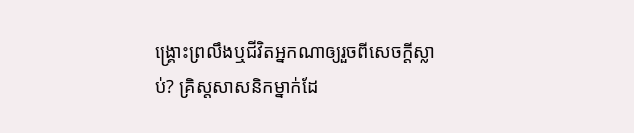ង្គ្រោះព្រលឹងឬជីវិតអ្នកណាឲ្យរួចពីសេចក្ដីស្លាប់? គ្រិស្តសាសនិកម្នាក់ដែ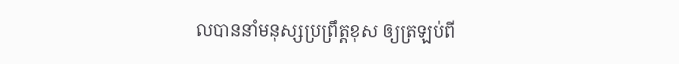លបាននាំមនុស្សប្រព្រឹត្តខុស ឲ្យត្រឡប់ពី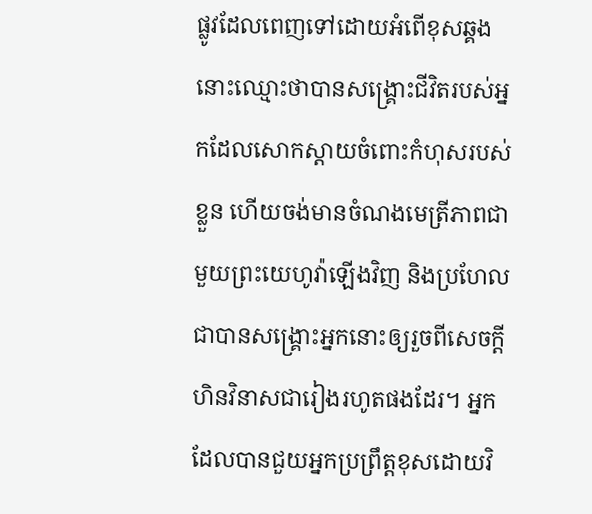ផ្លូវដែលពេញទៅដោយអំពើខុសឆ្គង នោះឈ្មោះថាបានសង្គ្រោះជីវិតរបស់អ្នកដែលសោកស្ដាយចំពោះកំហុសរបស់ខ្លួន ហើយចង់មានចំណងមេត្រីភាពជាមួយព្រះយេហូវ៉ាឡើងវិញ និងប្រហែលជាបានសង្គ្រោះអ្នកនោះឲ្យរួចពីសេចក្ដីហិនវិនាសជារៀងរហូតផងដែរ។ អ្នកដែលបានជួយអ្នកប្រព្រឹត្តខុសដោយវិ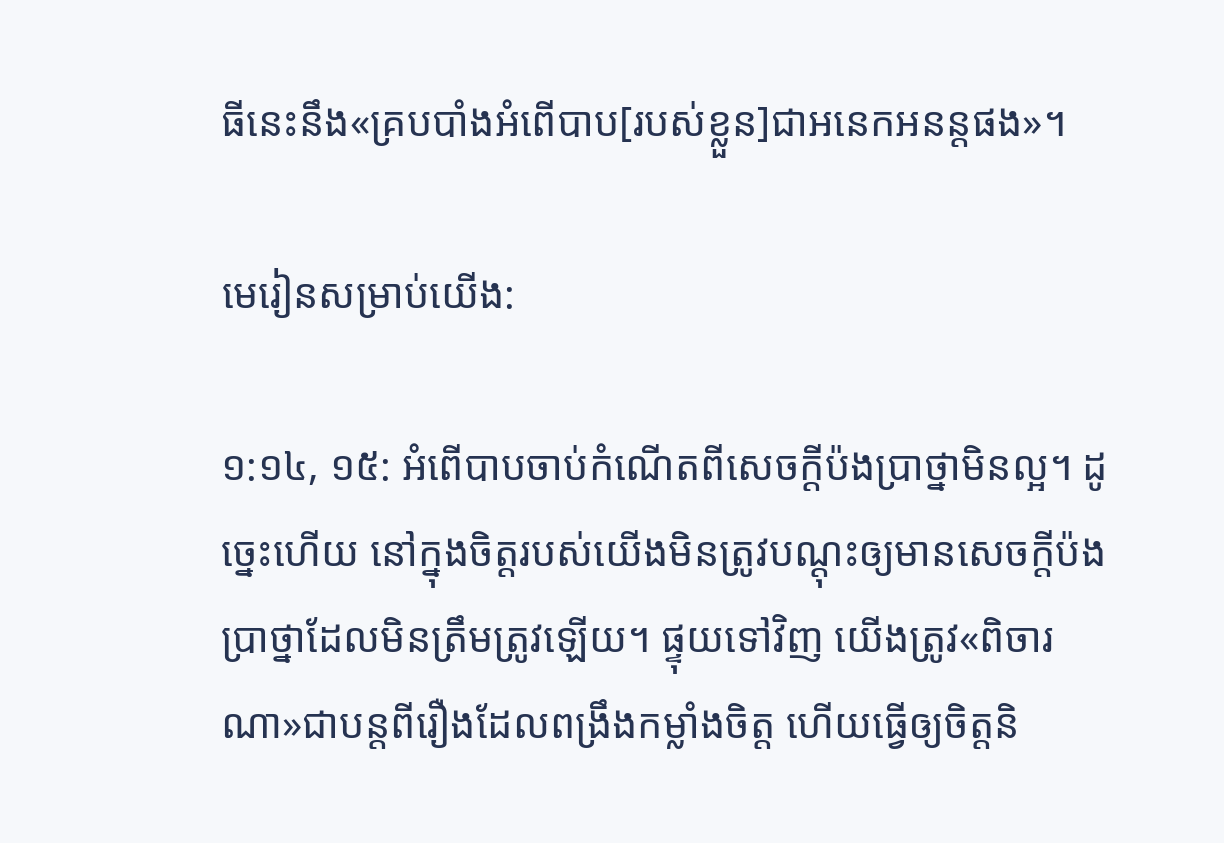ធីនេះនឹង«គ្របបាំងអំពើបាប[របស់ខ្លួន]ជាអនេកអនន្តផង»។

មេរៀនសម្រាប់យើង:

១:១៤, ១៥: អំពើបាបចាប់កំណើតពីសេចក្ដីប៉ងប្រាថ្នាមិនល្អ។ ដូច្នេះហើយ នៅក្នុងចិត្តរបស់យើងមិនត្រូវបណ្ដុះឲ្យមានសេចក្ដីប៉ងប្រាថ្នាដែលមិនត្រឹមត្រូវឡើយ។ ផ្ទុយទៅវិញ យើងត្រូវ«ពិចារណា»ជាបន្តពីរឿងដែលពង្រឹងកម្លាំងចិត្ត ហើយធ្វើឲ្យចិត្តនិ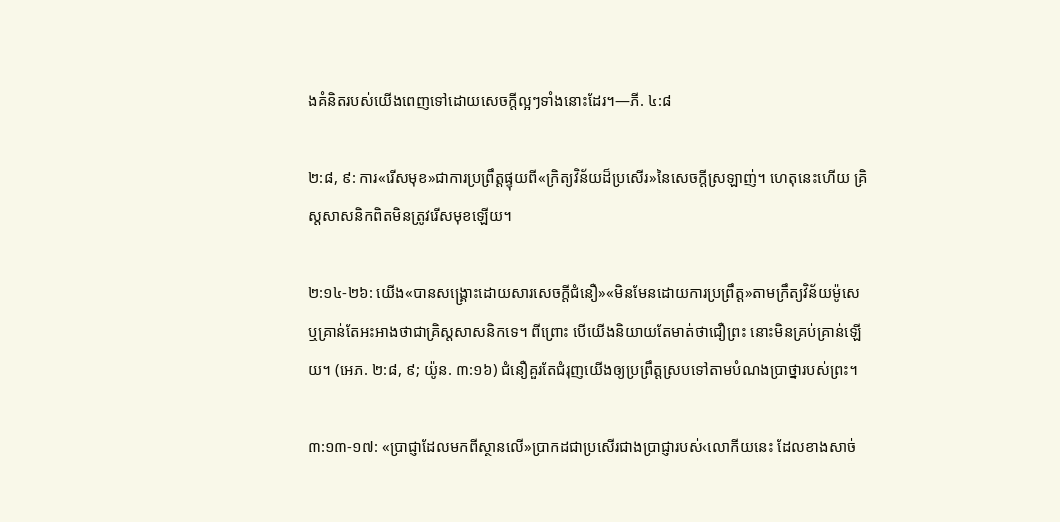ងគំនិតរបស់យើងពេញទៅដោយសេចក្ដីល្អៗទាំងនោះដែរ។—ភី. ៤:៨

២:៨, ៩: ការ«រើសមុខ»ជាការប្រព្រឹត្តផ្ទុយពី«ក្រិត្យវិន័យដ៏ប្រសើរ»នៃសេចក្ដីស្រឡាញ់។ ហេតុនេះហើយ គ្រិស្តសាសនិកពិតមិនត្រូវរើសមុខឡើយ។

២:១៤-២៦: យើង«បានសង្គ្រោះដោយសារសេចក្ដីជំនឿ»«មិនមែនដោយការប្រព្រឹត្ត»តាមក្រឹត្យវិន័យម៉ូសេ ឬគ្រាន់តែអះអាងថាជាគ្រិស្តសាសនិកទេ។ ពីព្រោះ បើយើងនិយាយតែមាត់ថាជឿព្រះ នោះមិនគ្រប់គ្រាន់ឡើយ។ (អេភ. ២:៨, ៩; យ៉ូន. ៣:១៦) ជំនឿគួរតែជំរុញយើងឲ្យប្រព្រឹត្តស្របទៅតាមបំណងប្រាថ្នារបស់ព្រះ។

៣:១៣-១៧: «ប្រាជ្ញាដែលមកពីស្ថានលើ»ប្រាកដជាប្រសើរជាងប្រាជ្ញារបស់‹លោកីយនេះ ដែលខាងសាច់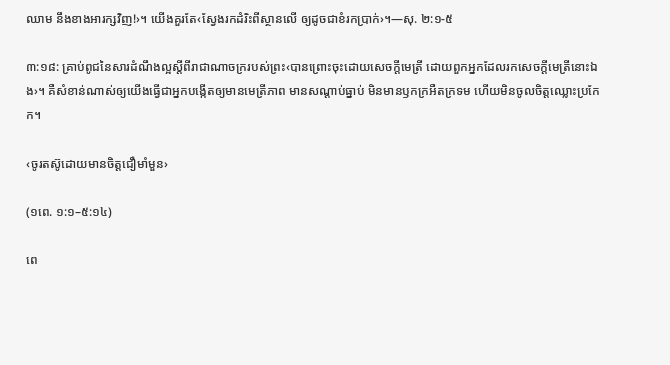ឈាម នឹងខាងអារក្សវិញ!›។ យើងគួរតែ‹ស្វែងរកដំរិះពីស្ថានលើ ឲ្យដូចជាខំរកប្រាក់›។—សុ. ២:១-៥

៣:១៨: គ្រាប់ពូជនៃសារដំណឹងល្អស្តីពីរាជាណាចក្ររបស់ព្រះ‹បានព្រោះចុះដោយសេចក្ដីមេត្រី ដោយពួកអ្នកដែលរកសេចក្ដីមេត្រីនោះឯង›។ គឺសំខាន់ណាស់ឲ្យយើងធ្វើជាអ្នកបង្កើតឲ្យមានមេត្រីភាព មានសណ្ដាប់ធ្នាប់ មិនមានឫកក្រអឺតក្រទម ហើយមិនចូលចិត្តឈ្លោះប្រកែក។

‹ចូរតស៊ូដោយមានចិត្តជឿមាំមួន›

(១ពេ. ១:១–៥:១៤)

ពេ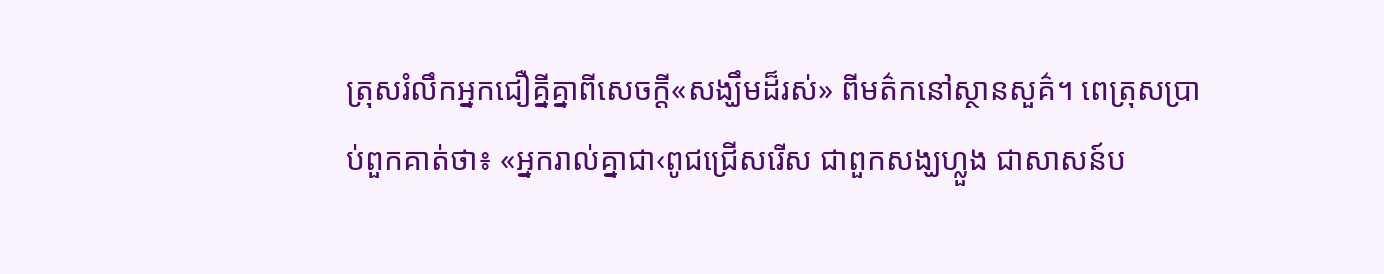ត្រុសរំលឹកអ្នកជឿគ្នីគ្នាពីសេចក្ដី«សង្ឃឹមដ៏រស់» ពីមត៌កនៅស្ថានសួគ៌។ ពេត្រុសប្រាប់ពួកគាត់ថា៖ «អ្នករាល់គ្នាជា‹ពូជជ្រើសរើស ជាពួកសង្ឃហ្លួង ជាសាសន៍ប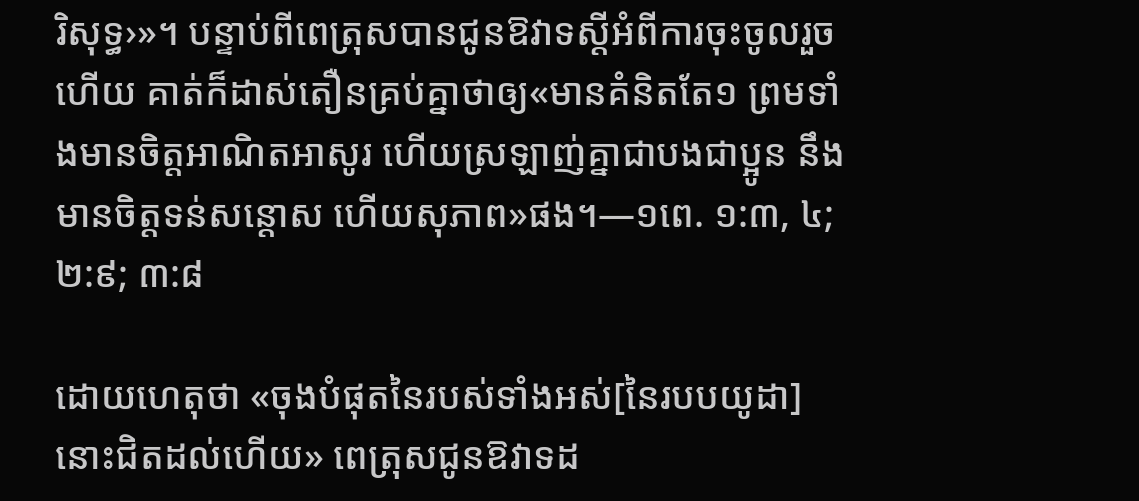រិសុទ្ធ›»។ បន្ទាប់ពីពេត្រុសបានជូនឱវាទស្តីអំពីការចុះចូលរួចហើយ គាត់ក៏ដាស់តឿនគ្រប់គ្នាថាឲ្យ«មានគំនិតតែ១ ព្រមទាំងមានចិត្តអាណិតអាសូរ ហើយស្រឡាញ់គ្នាជាបងជាប្អូន នឹងមានចិត្តទន់សន្ដោស ហើយសុភាព»ផង។—១ពេ. ១:៣, ៤; ២:៩; ៣:៨

ដោយហេតុថា «ចុងបំផុតនៃរបស់ទាំងអស់[នៃរបបយូដា] នោះជិតដល់ហើយ» ពេត្រុសជូនឱវាទដ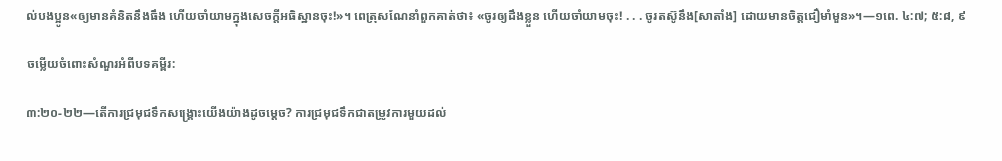ល់បងប្អូន«ឲ្យមានគំនិតនឹងធឹង ហើយចាំយាមក្នុងសេចក្ដីអធិស្ឋានចុះ!»។ ពេត្រុសណែនាំពួកគាត់ថា៖ «ចូរឲ្យដឹងខ្លួន ហើយចាំយាមចុះ! . . . ចូរតស៊ូនឹង[សាតាំង] ដោយមានចិត្តជឿមាំមួន»។—១ពេ. ៤:៧; ៥:៨, ៩

ចម្លើយចំពោះសំណួរអំពីបទគម្ពីរ:

៣:២០-២២—តើការជ្រមុជទឹកសង្គ្រោះយើងយ៉ាងដូចម្ដេច? ការជ្រមុជទឹកជាតម្រូវការមួយដល់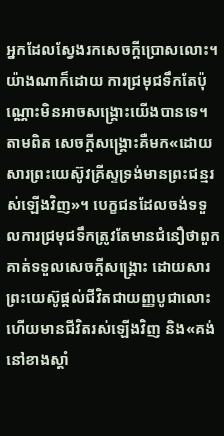អ្នកដែលស្វែងរកសេចក្ដីប្រោសលោះ។ យ៉ាងណាក៏ដោយ ការជ្រមុជទឹកតែប៉ុណ្ណោះមិនអាចសង្គ្រោះយើងបានទេ។ តាមពិត សេចក្ដីសង្គ្រោះគឺមក«ដោយសារព្រះយេស៊ូវគ្រីស្ទទ្រង់មានព្រះជន្មរស់ឡើងវិញ»។ បេក្ខជនដែលចង់ទទួលការជ្រមុជទឹកត្រូវតែមានជំនឿថាពួកគាត់ទទួលសេចក្ដីសង្គ្រោះ ដោយសារព្រះយេស៊ូផ្ដល់ជីវិតជាយញ្ញបូជាលោះ ហើយមានជីវិតរស់ឡើងវិញ និង«គង់នៅខាងស្ដាំ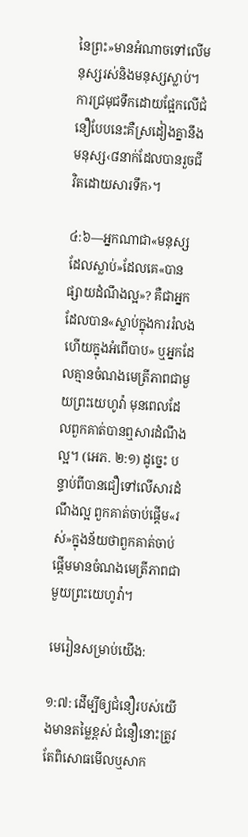នៃព្រះ»មានអំណាចទៅលើមនុស្សរស់និងមនុស្សស្លាប់។ ការជ្រមុជទឹកដោយផ្អែកលើជំនឿបែបនេះគឺស្រដៀងគ្នានឹងមនុស្ស‹៨នាក់ដែលបានរួចជីវិតដោយសារទឹក›។

៤:៦—អ្នកណាជា«មនុស្សដែលស្លាប់»ដែលគេ«បានផ្សាយដំណឹងល្អ»? គឺជាអ្នកដែលបាន«ស្លាប់ក្នុងការរំលង ហើយក្នុងអំពើបាប» ឬអ្នកដែលគ្មានចំណងមេត្រីភាពជាមួយព្រះយេហូវ៉ា មុនពេលដែលពួកគាត់បានឮសារដំណឹងល្អ។ (អេភ. ២:១) ដូច្នេះ បន្ទាប់ពីបានជឿទៅលើសារដំណឹងល្អ ពួកគាត់ចាប់ផ្ដើម«រស់»ក្នុងន័យថាពួកគាត់ចាប់ផ្ដើមមានចំណងមេត្រីភាពជាមួយព្រះយេហូវ៉ា។

មេរៀនសម្រាប់យើង:

១:៧: ដើម្បីឲ្យជំនឿរបស់យើងមានតម្លៃខ្ពស់ ជំនឿនោះត្រូវតែពិសោធមើលឬសាក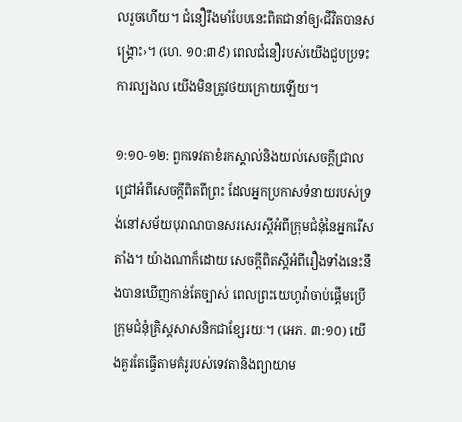លរួចហើយ។ ជំនឿរឹងមាំបែបនេះពិតជានាំឲ្យ‹ជីវិតបានសង្គ្រោះ›។ (ហេ. ១០:៣៩) ពេលជំនឿរបស់យើងជួបប្រទះការល្បងល យើងមិនត្រូវថយក្រោយឡើយ។

១:១០-១២: ពួកទេវតាខំរកស្គាល់និងយល់សេចក្ដីជ្រាលជ្រៅអំពីសេចក្ដីពិតពីព្រះ ដែលអ្នកប្រកាសទំនាយរបស់ទ្រង់នៅសម័យបុរាណបានសរសេរស្តីអំពីក្រុមជំនុំនៃអ្នករើសតាំង។ យ៉ាងណាក៏ដោយ សេចក្ដីពិតស្តីអំពីរឿងទាំងនេះនឹងបានឃើញកាន់តែច្បាស់ ពេលព្រះយេហូវ៉ាចាប់ផ្ដើមប្រើក្រុមជំនុំគ្រិស្តសាសនិកជាខ្សែរយៈ។ (អេភ. ៣:១០) យើងគួរតែធ្វើតាមគំរូរបស់ទេវតានិងព្យាយាម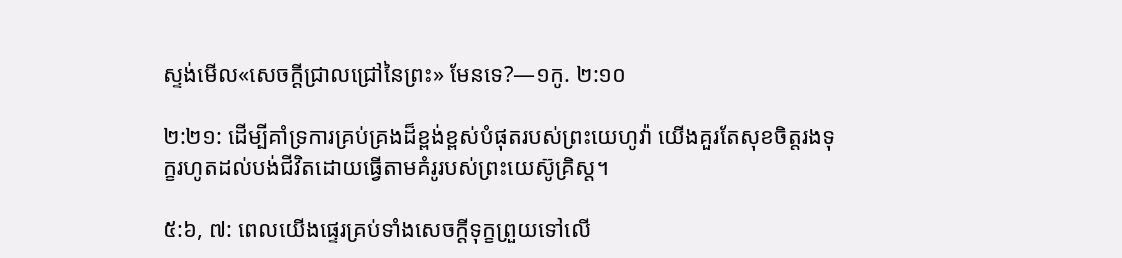ស្ទង់មើល«សេចក្ដីជ្រាលជ្រៅនៃព្រះ» មែនទេ?—១កូ. ២:១០

២:២១: ដើម្បីគាំទ្រការគ្រប់គ្រងដ៏ខ្ពង់ខ្ពស់បំផុតរបស់ព្រះយេហូវ៉ា យើងគួរតែសុខចិត្តរងទុក្ខរហូតដល់បង់ជីវិតដោយធ្វើតាមគំរូរបស់ព្រះយេស៊ូគ្រិស្ត។

៥:៦, ៧: ពេលយើងផ្ទេរគ្រប់ទាំងសេចក្ដីទុក្ខព្រួយទៅលើ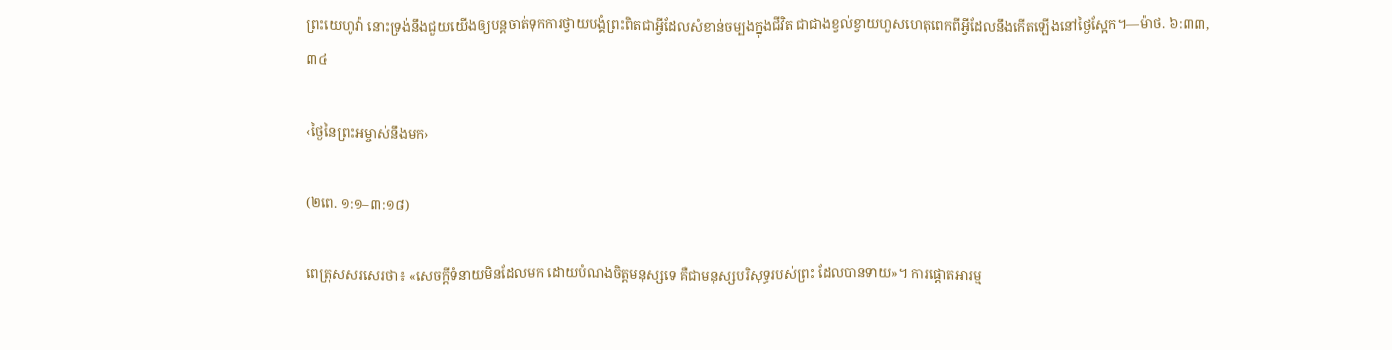ព្រះយេហូវ៉ា នោះទ្រង់នឹងជួយយើងឲ្យបន្តចាត់ទុកការថ្វាយបង្គំព្រះពិតជាអ្វីដែលសំខាន់ចម្បងក្នុងជីវិត ជាជាងខ្វល់ខ្វាយហួសហេតុពេកពីអ្វីដែលនឹងកើតឡើងនៅថ្ងៃស្អែក។—ម៉ាថ. ៦:៣៣, ៣៤

‹ថ្ងៃនៃព្រះអម្ចាស់នឹងមក›

(២ពេ. ១:១–៣:១៨)

ពេត្រុសសរសេរថា៖ «សេចក្ដីទំនាយមិនដែលមក ដោយបំណងចិត្តមនុស្សទេ គឺជាមនុស្សបរិសុទ្ធរបស់ព្រះ ដែលបានទាយ»។ ការផ្ដោតអារម្ម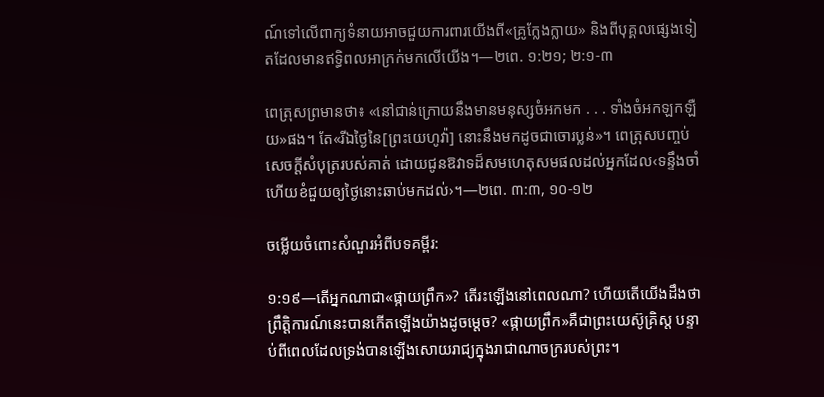ណ៍ទៅលើពាក្យទំនាយអាចជួយការពារយើងពី«គ្រូក្លែងក្លាយ» និងពីបុគ្គលផ្សេងទៀតដែលមានឥទ្ធិពលអាក្រក់មកលើយើង។—២ពេ. ១:២១; ២:១-៣

ពេត្រុសព្រមានថា៖ «នៅជាន់ក្រោយនឹងមានមនុស្សចំអកមក . . . ទាំងចំអកឡកឡឺយ»ផង។ តែ«រីឯថ្ងៃនៃ[ព្រះយេហូវ៉ា] នោះនឹងមកដូចជាចោរប្លន់»។ ពេត្រុសបញ្ចប់សេចក្ដីសំបុត្ររបស់គាត់ ដោយជូនឱវាទដ៏សមហេតុសមផលដល់អ្នកដែល‹ទន្ទឹងចាំហើយខំជួយឲ្យថ្ងៃនោះឆាប់មកដល់›។—២ពេ. ៣:៣, ១០-១២

ចម្លើយចំពោះសំណួរអំពីបទគម្ពីរ:

១:១៩—តើអ្នកណាជា«ផ្កាយព្រឹក»? តើរះឡើងនៅពេលណា? ហើយតើយើងដឹងថាព្រឹត្ដិការណ៍នេះបានកើតឡើងយ៉ាងដូចម្ដេច? «ផ្កាយព្រឹក»គឺជាព្រះយេស៊ូគ្រិស្ត បន្ទាប់ពីពេលដែលទ្រង់បានឡើងសោយរាជ្យក្នុងរាជាណាចក្ររបស់ព្រះ។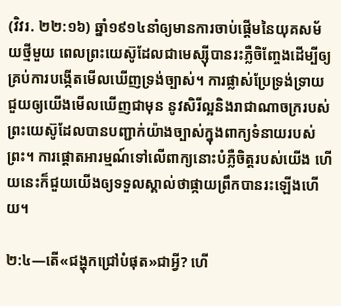(វិវរ. ២២:១៦) ឆ្នាំ១៩១៤នាំឲ្យមានការចាប់ផ្ដើមនៃយុគសម័យថ្មីមួយ ពេលព្រះយេស៊ូដែលជាមេស្ស៊ីបានរះភ្លឺចិញ្ចែងដើម្បីឲ្យគ្រប់ការបង្កើតមើលឃើញទ្រង់ច្បាស់។ ការផ្លាស់ប្រែទ្រង់ទ្រាយជួយឲ្យយើងមើលឃើញជាមុន នូវសិរីល្អនិងរាជាណាចក្ររបស់ព្រះយេស៊ូដែលបានបញ្ជាក់យ៉ាងច្បាស់ក្នុងពាក្យទំនាយរបស់ព្រះ។ ការផ្ដោតអារម្មណ៍ទៅលើពាក្យនោះបំភ្លឺចិត្តរបស់យើង ហើយនេះក៏ជួយយើងឲ្យទទួលស្គាល់ថាផ្កាយព្រឹកបានរះឡើងហើយ។

២:៤—តើ«ជង្ហុកជ្រៅបំផុត»ជាអ្វី? ហើ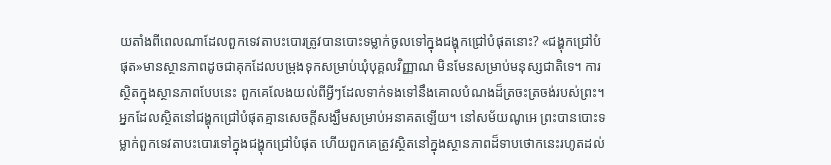យតាំងពីពេលណាដែលពួកទេវតាបះបោរត្រូវបានបោះទម្លាក់ចូលទៅក្នុងជង្ហុកជ្រៅបំផុតនោះ? «ជង្ហុកជ្រៅបំផុត»មានស្ថានភាពដូចជាគុកដែលបម្រុងទុកសម្រាប់ឃុំបុគ្គលវិញ្ញាណ មិនមែនសម្រាប់មនុស្សជាតិទេ។ ការស្ថិតក្នុងស្ថានភាពបែបនេះ ពួកគេលែងយល់ពីអ្វីៗដែលទាក់ទងទៅនឹងគោលបំណងដ៏ត្រចះត្រចង់របស់ព្រះ។ អ្នកដែលស្ថិតនៅជង្ហុកជ្រៅបំផុតគ្មានសេចក្ដីសង្ឃឹមសម្រាប់អនាគតឡើយ។ នៅសម័យណូអេ ព្រះបានបោះទម្លាក់ពួកទេវតាបះបោរទៅក្នុងជង្ហុកជ្រៅបំផុត ហើយពួកគេត្រូវស្ថិតនៅក្នុងស្ថានភាពដ៏ទាបថោកនេះរហូតដល់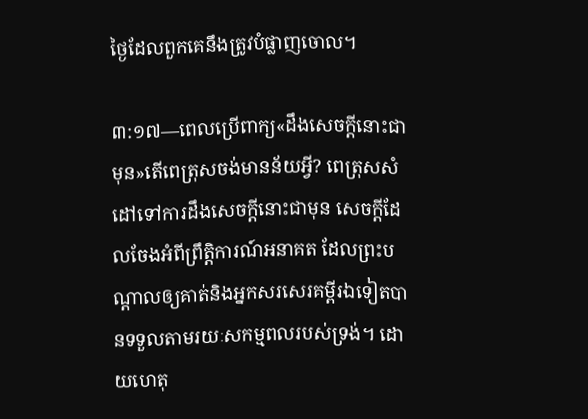ថ្ងៃដែលពួកគេនឹងត្រូវបំផ្លាញចោល។

៣:១៧—ពេលប្រើពាក្យ«ដឹងសេចក្ដីនោះជាមុន»តើពេត្រុសចង់មានន័យអ្វី? ពេត្រុសសំដៅទៅការដឹងសេចក្ដីនោះជាមុន សេចក្ដីដែលចែងអំពីព្រឹត្ដិការណ៍អនាគត ដែលព្រះបណ្ដាលឲ្យគាត់និងអ្នកសរសេរគម្ពីរឯទៀតបានទទួលតាមរយៈសកម្មពលរបស់ទ្រង់។ ដោយហេតុ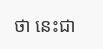ថា នេះជា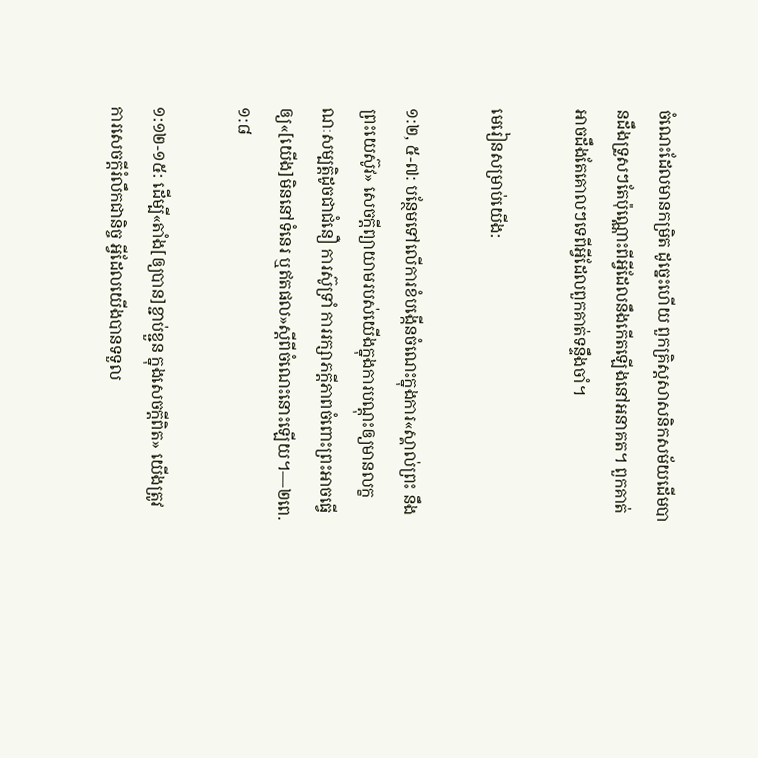ចំណេះដែលមានកម្រិត ដូច្នេះហើយ ពួកគ្រិស្តសាសនិកសម័យដើមបានដឹងទ្រួសៗតែប៉ុណ្ណោះពីអ្វីដែលនឹងកើតឡើងនៅអនាគត។ ពួកគាត់អាចដឹងតែគោលៗទេពីអ្វីដែលពួកគាត់ទន្ទឹងចាំ។

មេរៀនសម្រាប់យើង:

១:២, ៥-៧: បន្ថែមទៅលើការខំបង្កើនចំណេះក្នុងការ«ស្គាល់ព្រះ នឹងព្រះយេស៊ូវ» សេចក្ដីព្យាយាមរបស់យើងក្នុងការបណ្ដុះឲ្យមានលក្ខណៈសម្បត្ដិដូចជាជំនឿ ការស៊ូទ្រាំ ការរក្សាភក្ដីភាពចំពោះព្រះអាចធ្វើឲ្យ«[យើង]មិននៅទំនេរ ឬឥតផល»ស្តីពីចំណេះនោះឡើយ។—២ពេ. ១:៨

១:១២-១៥: ដើម្បី«តាំង[ឲ្យបាន]ខ្ជាប់ខ្ជួន ក្នុងសេចក្ដីពិត» យើងត្រូវការសេចក្ដីរំលឹកជានិច្ច អ្វីដែលយើងបានទទួល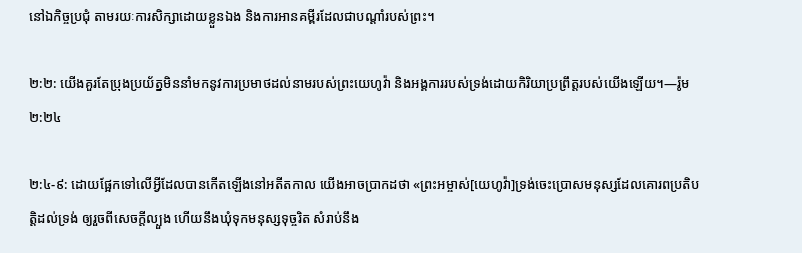នៅឯកិច្ចប្រជុំ តាមរយៈការសិក្សាដោយខ្លួនឯង និងការអានគម្ពីរដែលជាបណ្ដាំរបស់ព្រះ។

២:២: យើងគួរតែប្រុងប្រយ័ត្នមិននាំមកនូវការប្រមាថដល់នាមរបស់ព្រះយេហូវ៉ា និងអង្គការរបស់ទ្រង់ដោយកិរិយាប្រព្រឹត្តរបស់យើងឡើយ។—រ៉ូម ២:២៤

២:៤-៩: ដោយផ្អែកទៅលើអ្វីដែលបានកើតឡើងនៅអតីតកាល យើងអាចប្រាកដថា «ព្រះអម្ចាស់[យេហូវ៉ា]ទ្រង់ចេះប្រោសមនុស្សដែលគោរពប្រតិបត្ដិដល់ទ្រង់ ឲ្យរួចពីសេចក្ដីល្បួង ហើយនឹងឃុំទុកមនុស្សទុច្ចរិត សំរាប់នឹង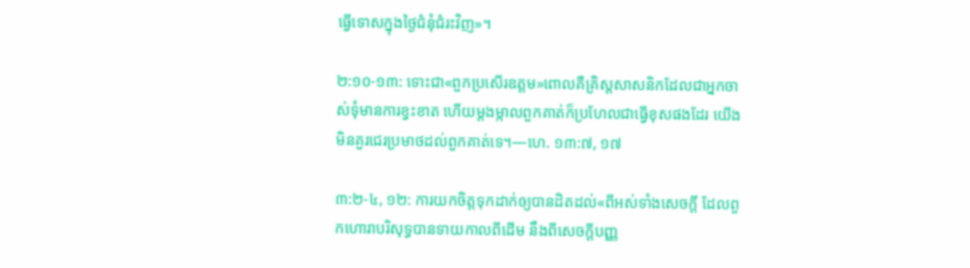ធ្វើទោសក្នុងថ្ងៃជំនុំជំរះវិញ»។

២:១០-១៣: ទោះជា«ពួកប្រសើរឧត្តម»ពោលគឺគ្រិស្តសាសនិកដែលជាអ្នកចាស់ទុំមានការខ្វះខាត ហើយម្ដងម្កាលពួកគាត់ក៏ប្រហែលជាធ្វើខុសផងដែរ យើងមិនគួរជេរប្រមាថដល់ពួកគាត់ទេ។—ហេ. ១៣:៧, ១៧

៣:២-៤, ១២: ការយកចិត្តទុកដាក់ឲ្យបានដិតដល់«ពីអស់ទាំងសេចក្ដី ដែលពួកហោរាបរិសុទ្ធបានទាយកាលពីដើម នឹងពីសេចក្ដីបញ្ញ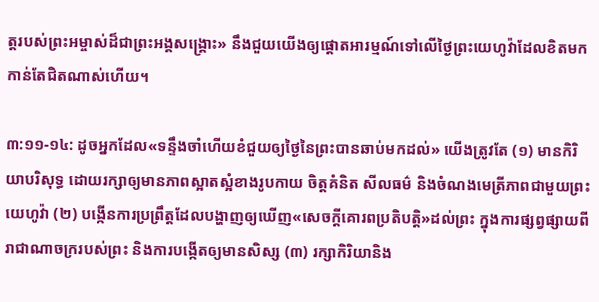ត្តរបស់ព្រះអម្ចាស់ដ៏ជាព្រះអង្គសង្គ្រោះ» នឹងជួយយើងឲ្យផ្ដោតអារម្មណ៍ទៅលើថ្ងៃព្រះយេហូវ៉ាដែលខិតមកកាន់តែជិតណាស់ហើយ។

៣:១១-១៤: ដូចអ្នកដែល«ទន្ទឹងចាំហើយខំជួយឲ្យថ្ងៃនៃព្រះបានឆាប់មកដល់» យើងត្រូវតែ (១) មានកិរិយាបរិសុទ្ធ ដោយរក្សាឲ្យមានភាពស្អាតស្អំខាងរូបកាយ ចិត្តគំនិត សីលធម៌ និងចំណងមេត្រីភាពជាមួយព្រះយេហូវ៉ា (២) បង្កើនការប្រព្រឹត្តដែលបង្ហាញឲ្យឃើញ«សេចក្ដីគោរពប្រតិបត្ដិ»ដល់ព្រះ ក្នុងការផ្សព្វផ្សាយពីរាជាណាចក្ររបស់ព្រះ និងការបង្កើតឲ្យមានសិស្ស (៣) រក្សាកិរិយានិង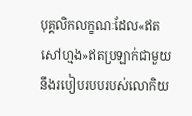បុគ្គលិកលក្ខណៈដែល«ឥតសៅហ្មង»ឥតប្រឡាក់ជាមួយនឹងរបៀបរបបរបស់លោកិយ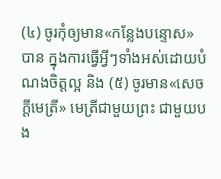(៤) ចូរកុំឲ្យមាន«កន្លែងបន្ទោស»បាន ក្នុងការធ្វើអ្វីៗទាំងអស់ដោយបំណងចិត្តល្អ និង (៥) ចូរមាន«សេចក្ដីមេត្រី» មេត្រីជាមួយព្រះ ជាមួយបង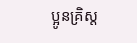ប្អូនគ្រិស្ត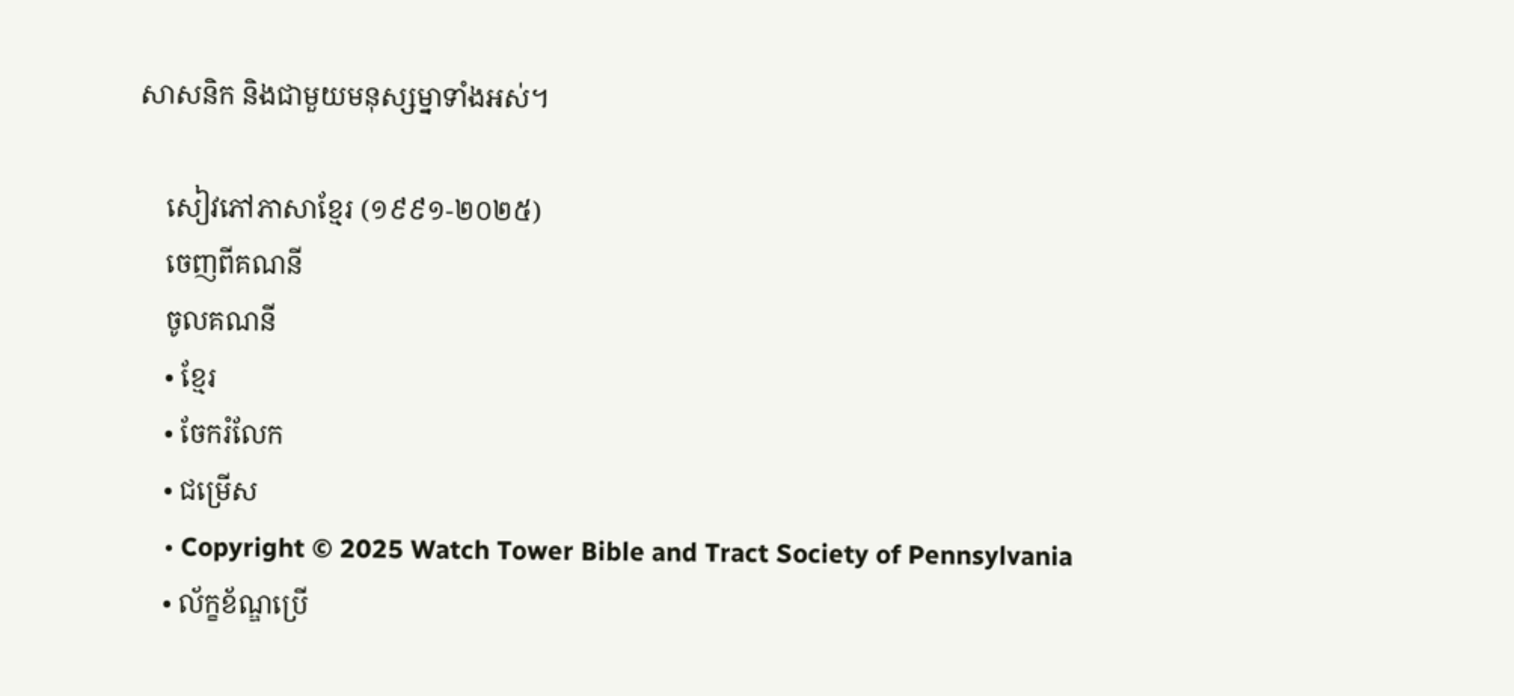សាសនិក និងជាមួយមនុស្សម្នាទាំងអស់។

    សៀវភៅភាសាខ្មែរ (១៩៩១-២០២៥)
    ចេញពីគណនី
    ចូលគណនី
    • ខ្មែរ
    • ចែករំលែក
    • ជម្រើស
    • Copyright © 2025 Watch Tower Bible and Tract Society of Pennsylvania
    • ល័ក្ខខ័ណ្ឌប្រើ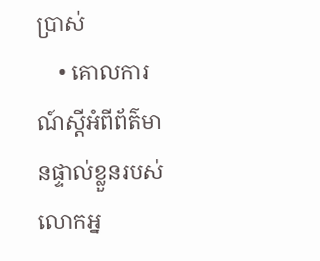ប្រាស់
    • គោលការណ៍ស្ដីអំពីព័ត៌មានផ្ទាល់ខ្លួនរបស់លោកអ្ន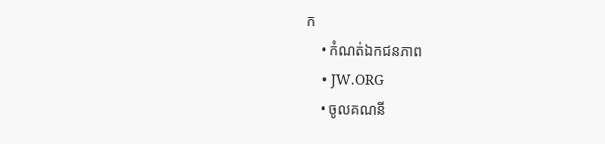ក
    • កំណត់ឯកជនភាព
    • JW.ORG
    • ចូលគណនី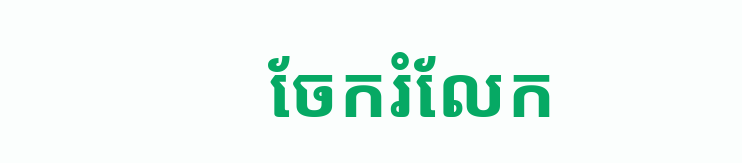ចែករំលែក